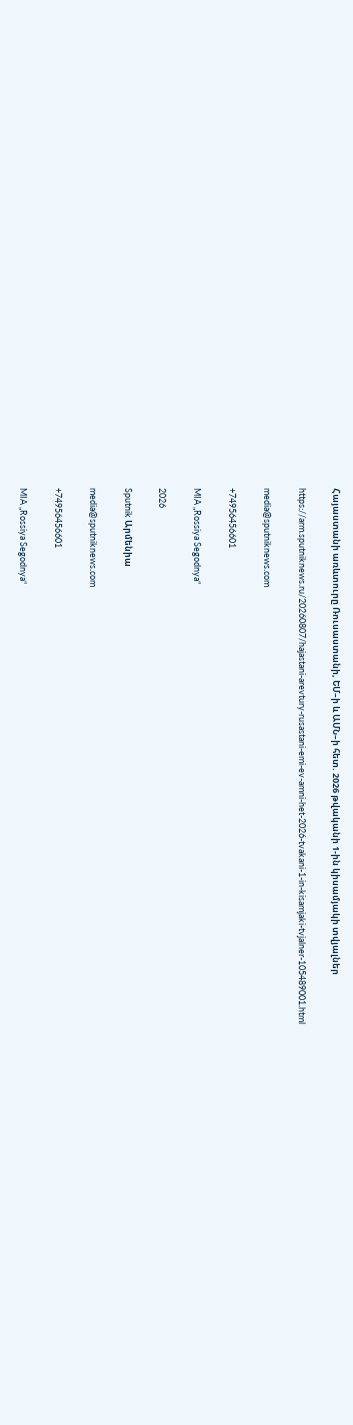Հայաստանի առևտուրը Ռուսաստանի, ԵՄ–ի և ԱՄՆ–ի հետ. 2026 թվականի 1-ին կիսամյակի տվյալներ

https://arm.sputniknews.ru/20260807/hajastani-arevtury-rusastani-emi-ev-amni-het-2026-tvakani-1-in-kisamjaki-tvjalner-105489001.html

media@sputniknews.com

+74956456601

MIA „Rossiya Segodnya“

2026

Sputnik Արմենիա

media@sputniknews.com

+74956456601

MIA „Rossiya Segodnya“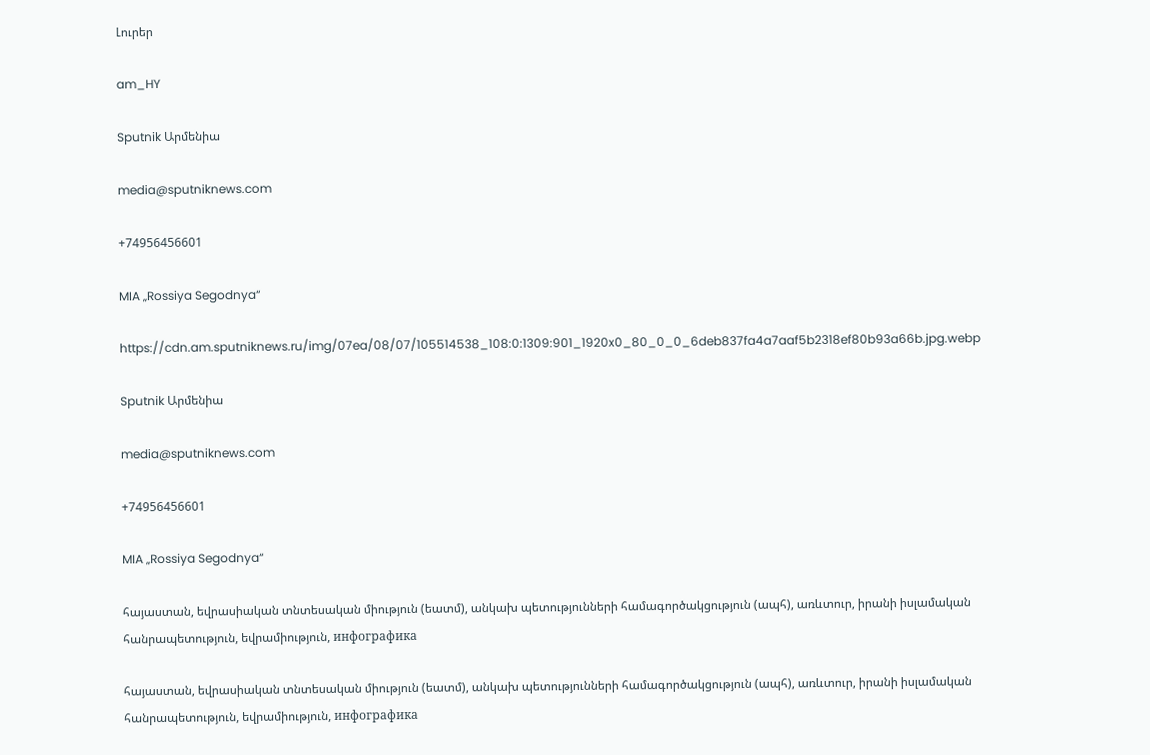Լուրեր

am_HY

Sputnik Արմենիա

media@sputniknews.com

+74956456601

MIA „Rossiya Segodnya“

https://cdn.am.sputniknews.ru/img/07ea/08/07/105514538_108:0:1309:901_1920x0_80_0_0_6deb837fa4a7aaf5b2318ef80b93a66b.jpg.webp

Sputnik Արմենիա

media@sputniknews.com

+74956456601

MIA „Rossiya Segodnya“

հայաստան, եվրասիական տնտեսական միություն (եատմ), անկախ պետությունների համագործակցություն (ապհ), առևտուր, իրանի իսլամական հանրապետություն, եվրամիություն, инфографика

հայաստան, եվրասիական տնտեսական միություն (եատմ), անկախ պետությունների համագործակցություն (ապհ), առևտուր, իրանի իսլամական հանրապետություն, եվրամիություն, инфографика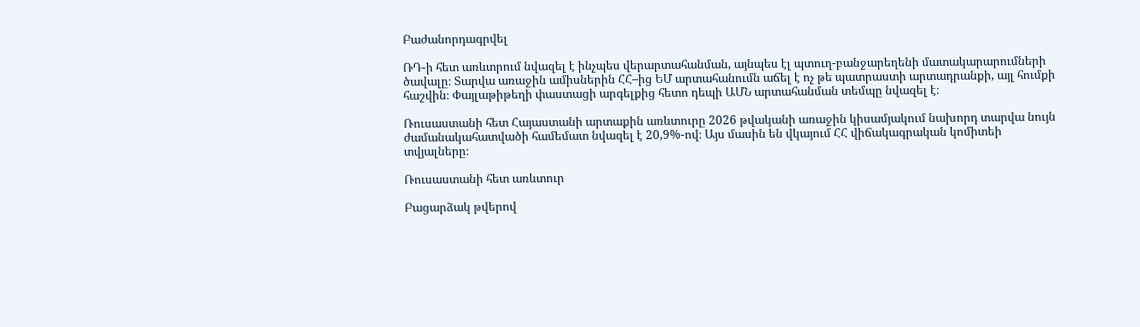Բաժանորդագրվել

ՌԴ-ի հետ առևտրում նվազել է ինչպես վերարտահանման, այնպես էլ պտուղ-բանջարեղենի մատակարարումների ծավալը։ Տարվա առաջին ամիսներին ՀՀ–ից ԵՄ արտահանումն աճել է ոչ թե պատրաստի արտադրանքի, այլ հումքի հաշվին։ Փայլաթիթեղի փաստացի արգելքից հետո դեպի ԱՄՆ արտահանման տեմպը նվազել է։

Ռուսաստանի հետ Հայաստանի արտաքին առևտուրը 2026 թվականի առաջին կիսամյակում նախորդ տարվա նույն ժամանակահատվածի համեմատ նվազել է 20,9%-ով։ Այս մասին են վկայում ՀՀ վիճակագրական կոմիտեի տվյալները։

Ռուսաստանի հետ առևտուր

Բացարձակ թվերով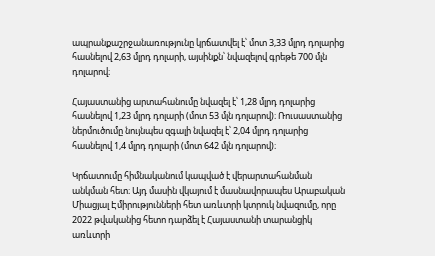ապրանքաշրջանառությունը կրճատվել է՝ մոտ 3,33 մլրդ դոլարից հասնելով 2,63 մլրդ դոլարի, այսինքն՝ նվազելով գրեթե 700 մլն դոլարով։

Հայաստանից արտահանումը նվազել է՝ 1,28 մլրդ դոլարից հասնելով 1,23 մլրդ դոլարի (մոտ 53 մլն դոլարով)։ Ռուսաստանից ներմուծումը նույնպես զգալի նվազել է՝ 2,04 մլրդ դոլարից հասնելով 1,4 մլրդ դոլարի (մոտ 642 մլն դոլարով)։

Կրճատումը հիմնականում կապված է վերարտահանման անկման հետ։ Այդ մասին վկայում է մասնավորապես Արաբական Միացյալ Էմիրությունների հետ առևտրի կտրուկ նվազումը, որը 2022 թվականից հետո դարձել է Հայաստանի տարանցիկ առևտրի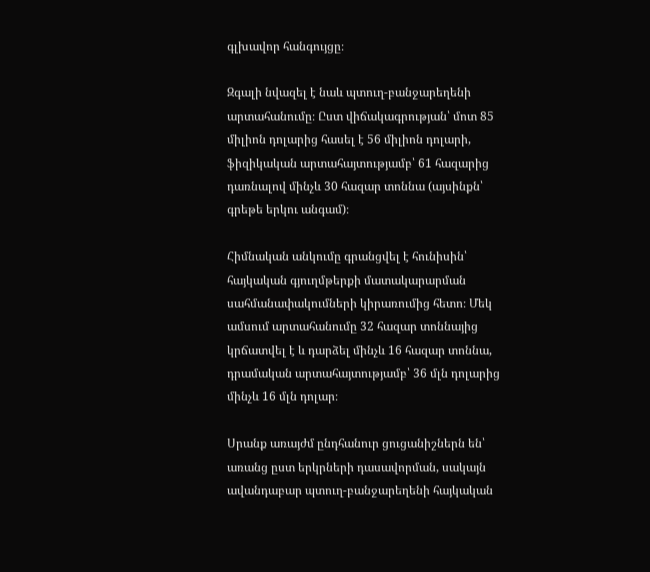գլխավոր հանգույցը։

Զգալի նվազել է նաև պտուղ-բանջարեղենի արտահանումը։ Ըստ վիճակագրության՝ մոտ 85 միլիոն դոլարից հասել է 56 միլիոն դոլարի, ֆիզիկական արտահայտությամբ՝ 61 հազարից դառնալով մինչև 30 հազար տոննա (այսինքն՝ գրեթե երկու անգամ)։

Հիմնական անկումը գրանցվել է հունիսին՝ հայկական գյուղմթերքի մատակարարման սահմանափակումների կիրառումից հետո։ Մեկ ամսում արտահանումը 32 հազար տոննայից կրճատվել է և դարձել մինչև 16 հազար տոննա, դրամական արտահայտությամբ՝ 36 մլն դոլարից մինչև 16 մլն դոլար։

Սրանք առայժմ ընդհանուր ցուցանիշներն են՝ առանց ըստ երկրների դասավորման, սակայն ավանդաբար պտուղ-բանջարեղենի հայկական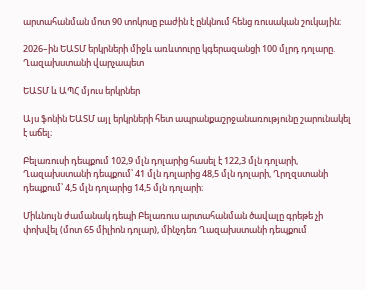արտահանման մոտ 90 տոկոսը բաժին է ընկնում հենց ռուսական շուկային։

2026–ին ԵԱՏՄ երկրների միջև առևտուրը կգերազանցի 100 մլրդ դոլարը. Ղազախստանի վարչապետ

ԵԱՏՄ և ԱՊՀ մյուս երկրներ

Այս ֆոնին ԵԱՏՄ այլ երկրների հետ ապրանքաշրջանառությունը շարունակել է աճել։

Բելառուսի դեպքում 102,9 մլն դոլարից հասել է 122,3 մլն դոլարի, Ղազախստանի դեպքում՝ 41 մլն դոլարից 48,5 մլն դոլարի, Ղրղզստանի դեպքում՝ 4,5 մլն դոլարից 14,5 մլն դոլարի։

Միևնույն ժամանակ դեպի Բելառուս արտահանման ծավալը գրեթե չի փոխվել (մոտ 65 միլիոն դոլար), մինչդեռ Ղազախստանի դեպքում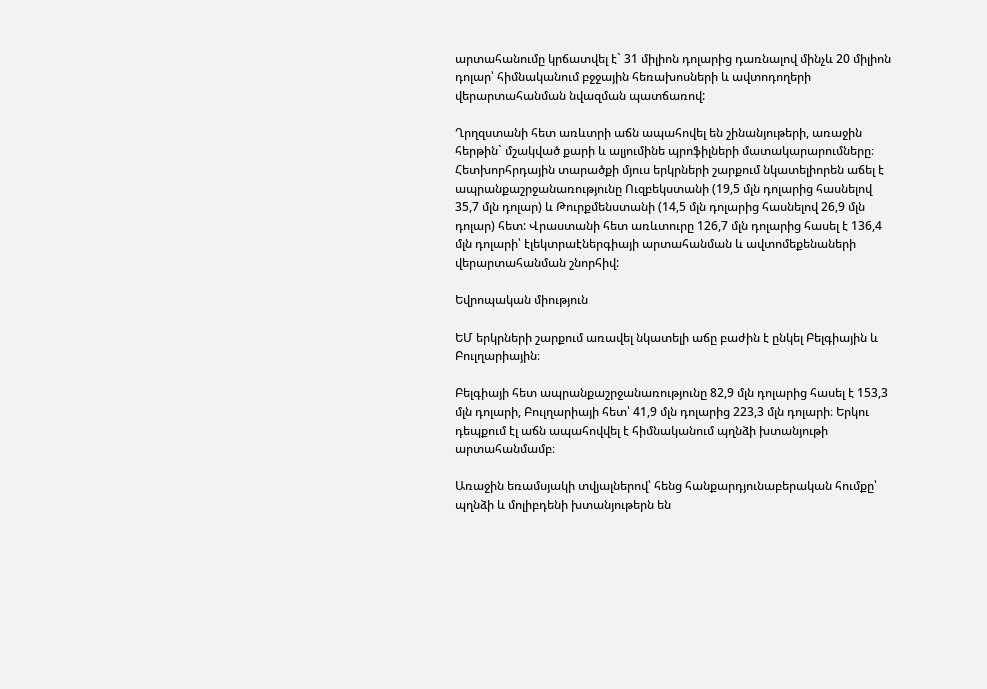արտահանումը կրճատվել է` 31 միլիոն դոլարից դառնալով մինչև 20 միլիոն դոլար՝ հիմնականում բջջային հեռախոսների և ավտոդողերի վերարտահանման նվազման պատճառով:

Ղրղզստանի հետ առևտրի աճն ապահովել են շինանյութերի, առաջին հերթին` մշակված քարի և ալյումինե պրոֆիլների մատակարարումները։ Հետխորհրդային տարածքի մյուս երկրների շարքում նկատելիորեն աճել է ապրանքաշրջանառությունը Ուզբեկստանի (19,5 մլն դոլարից հասնելով 35,7 մլն դոլար) և Թուրքմենստանի (14,5 մլն դոլարից հասնելով 26,9 մլն դոլար) հետ: Վրաստանի հետ առևտուրը 126,7 մլն դոլարից հասել է 136,4 մլն դոլարի՝ էլեկտրաէներգիայի արտահանման և ավտոմեքենաների վերարտահանման շնորհիվ:

Եվրոպական միություն

ԵՄ երկրների շարքում առավել նկատելի աճը բաժին է ընկել Բելգիային և Բուլղարիային։

Բելգիայի հետ ապրանքաշրջանառությունը 82,9 մլն դոլարից հասել է 153,3 մլն դոլարի, Բուլղարիայի հետ՝ 41,9 մլն դոլարից 223,3 մլն դոլարի։ Երկու դեպքում էլ աճն ապահովվել է հիմնականում պղնձի խտանյութի արտահանմամբ։

Առաջին եռամսյակի տվյալներով՝ հենց հանքարդյունաբերական հումքը՝ պղնձի և մոլիբդենի խտանյութերն են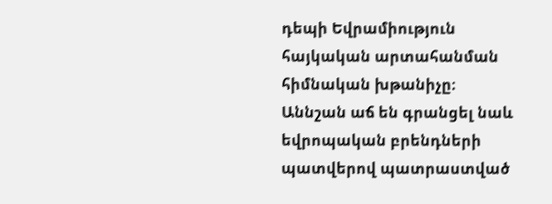դեպի Եվրամիություն հայկական արտահանման հիմնական խթանիչը։ Աննշան աճ են գրանցել նաև եվրոպական բրենդների պատվերով պատրաստված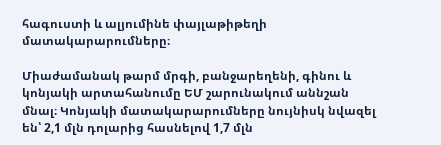հագուստի և ալյումինե փայլաթիթեղի մատակարարումները։

Միաժամանակ թարմ մրգի, բանջարեղենի, գինու և կոնյակի արտահանումը ԵՄ շարունակում աննշան մնալ։ Կոնյակի մատակարարումները նույնիսկ նվազել են՝ 2,1 մլն դոլարից հասնելով 1,7 մլն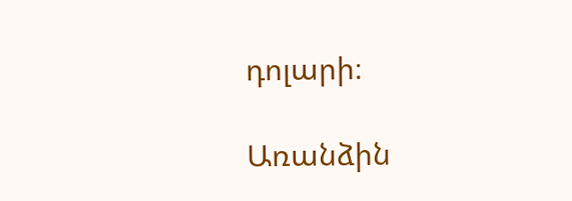դոլարի։

Առանձին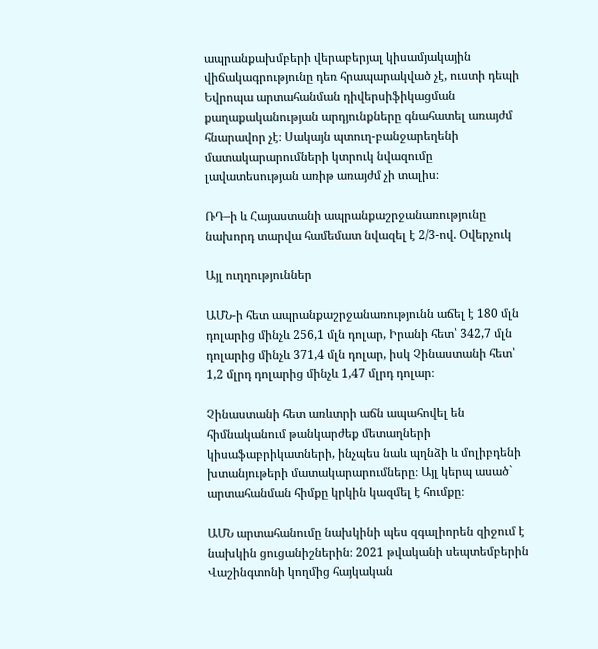ապրանքախմբերի վերաբերյալ կիսամյակային վիճակագրությունը դեռ հրապարակված չէ, ուստի դեպի Եվրոպա արտահանման դիվերսիֆիկացման քաղաքականության արդյունքները գնահատել առայժմ հնարավոր չէ։ Սակայն պտուղ-բանջարեղենի մատակարարումների կտրուկ նվազումը լավատեսության առիթ առայժմ չի տալիս։

ՌԴ–ի և Հայաստանի ապրանքաշրջանառությունը նախորդ տարվա համեմատ նվազել է 2/3-ով. Օվերչուկ

Այլ ուղղություններ

ԱՄՆ-ի հետ ապրանքաշրջանառությունն աճել է 180 մլն դոլարից մինչև 256,1 մլն դոլար, Իրանի հետ՝ 342,7 մլն դոլարից մինչև 371,4 մլն դոլար, իսկ Չինաստանի հետ՝ 1,2 մլրդ դոլարից մինչև 1,47 մլրդ դոլար։

Չինաստանի հետ առևտրի աճն ապահովել են հիմնականում թանկարժեք մետաղների կիսաֆաբրիկատների, ինչպես նաև պղնձի և մոլիբդենի խտանյութերի մատակարարումները։ Այլ կերպ ասած` արտահանման հիմքը կրկին կազմել է հումքը։

ԱՄՆ արտահանումը նախկինի պես զգալիորեն զիջում է նախկին ցուցանիշներին։ 2021 թվականի սեպտեմբերին Վաշինգտոնի կողմից հայկական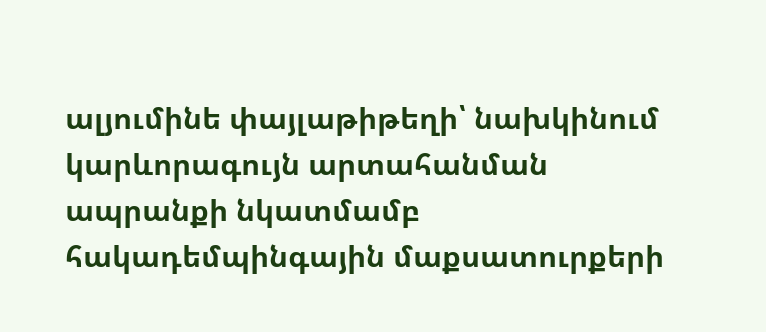ալյումինե փայլաթիթեղի՝ նախկինում կարևորագույն արտահանման ապրանքի նկատմամբ հակադեմպինգային մաքսատուրքերի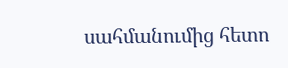սահմանումից հետո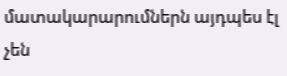մատակարարումներն այդպես էլ չեն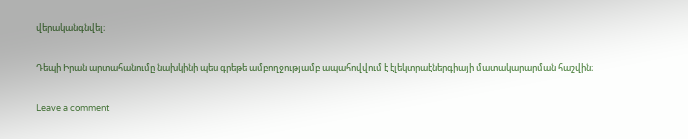վերականգնվել։

Դեպի Իրան արտահանումը նախկինի պես գրեթե ամբողջությամբ ապահովվում է էլեկտրաէներգիայի մատակարարման հաշվին։

Leave a comment